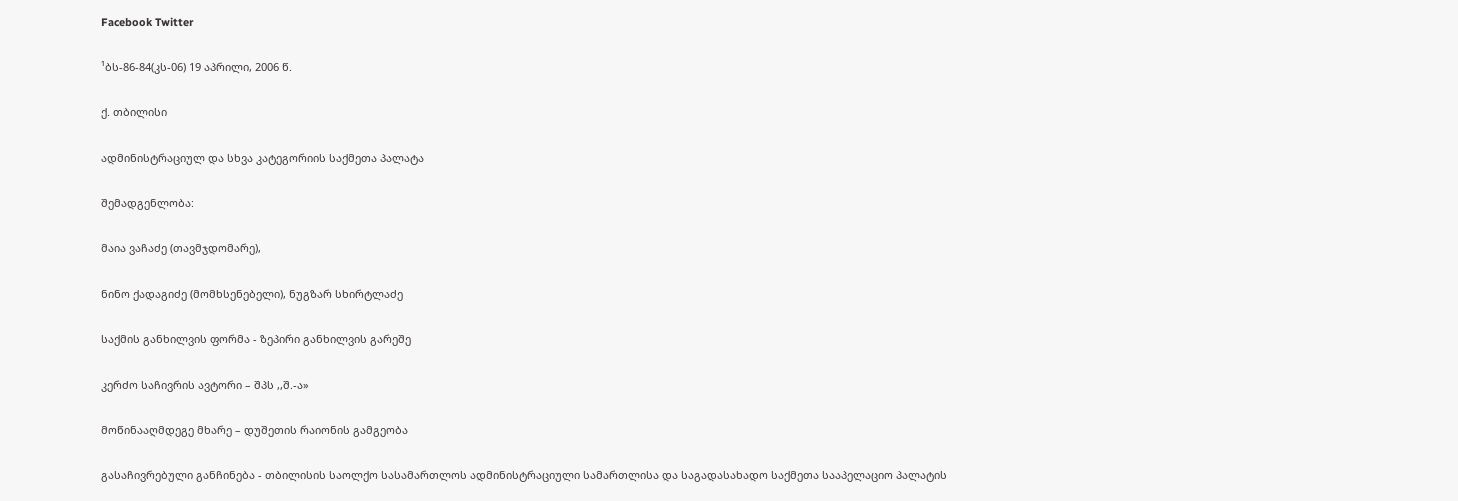Facebook Twitter

¹ბს-86-84(კს-06) 19 აპრილი, 2006 წ.

ქ. თბილისი

ადმინისტრაციულ და სხვა კატეგორიის საქმეთა პალატა

შემადგენლობა:

მაია ვაჩაძე (თავმჯდომარე),

ნინო ქადაგიძე (მომხსენებელი), ნუგზარ სხირტლაძე

საქმის განხილვის ფორმა - ზეპირი განხილვის გარეშე

კერძო საჩივრის ავტორი – შპს ,,შ.-ა»

მოწინააღმდეგე მხარე – დუშეთის რაიონის გამგეობა

გასაჩივრებული განჩინება - თბილისის საოლქო სასამართლოს ადმინისტრაციული სამართლისა და საგადასახადო საქმეთა სააპელაციო პალატის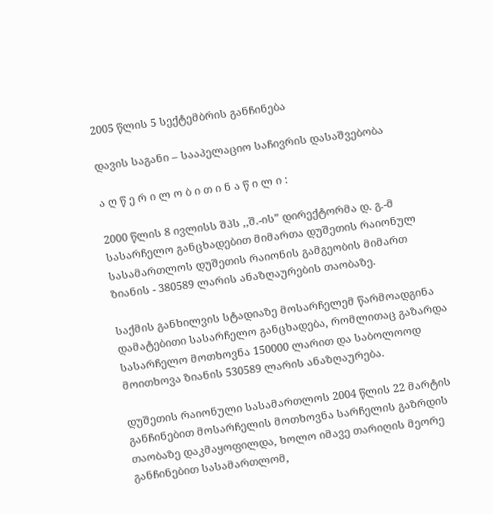2005 წლის 5 სექტემბრის განჩინება

დავის საგანი – სააპელაციო საჩივრის დასაშვებობა

ა ღ წ ე რ ი ლ ო ბ ი თ ი ნ ა წ ი ლ ი :

2000 წლის 8 ივლისს შპს ,,შ.-ის” დირექტორმა დ. გ.-მ სასარჩელო განცხადებით მიმართა დუშეთის რაიონულ სასამართლოს დუშეთის რაიონის გამგეობის მიმართ ზიანის - 380589 ლარის ანაზღაურების თაობაზე.

საქმის განხილვის სტადიაზე მოსარჩელემ წარმოადგინა დამატებითი სასარჩელო განცხადება, რომლითაც გაზარდა სასარჩელო მოთხოვნა 150000 ლარით და საბოლოოდ მოითხოვა ზიანის 530589 ლარის ანაზღაურება.

დუშეთის რაიონული სასამართლოს 2004 წლის 22 მარტის განჩინებით მოსარჩელის მოთხოვნა სარჩელის გაზრდის თაობაზე დაკმაყოფილდა, ხოლო იმავე თარიღის მეორე განჩინებით სასამართლომ,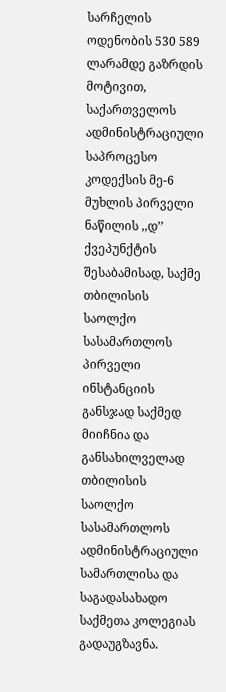სარჩელის ოდენობის 530 589 ლარამდე გაზრდის მოტივით, საქართველოს ადმინისტრაციული საპროცესო კოდექსის მე-6 მუხლის პირველი ნაწილის ,,დ’’ ქვეპუნქტის შესაბამისად, საქმე თბილისის საოლქო სასამართლოს პირველი ინსტანციის განსჯად საქმედ მიიჩნია და განსახილველად თბილისის საოლქო სასამართლოს ადმინისტრაციული სამართლისა და საგადასახადო საქმეთა კოლეგიას გადაუგზავნა.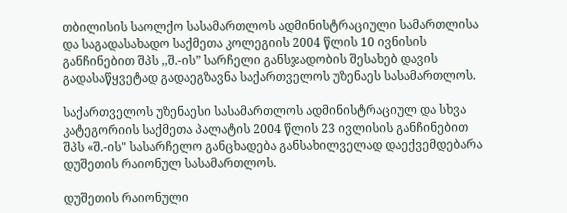თბილისის საოლქო სასამართლოს ადმინისტრაციული სამართლისა და საგადასახადო საქმეთა კოლეგიის 2004 წლის 10 ივნისის განჩინებით შპს ,,შ.-ის” სარჩელი განსჯადობის შესახებ დავის გადასაწყვეტად გადაეგზავნა საქართველოს უზენაეს სასამართლოს.

საქართველოს უზენაესი სასამართლოს ადმინისტრაციულ და სხვა კატეგორიის საქმეთა პალატის 2004 წლის 23 ივლისის განჩინებით შპს «შ.-ის" სასარჩელო განცხადება განსახილველად დაექვემდებარა დუშეთის რაიონულ სასამართლოს.

დუშეთის რაიონული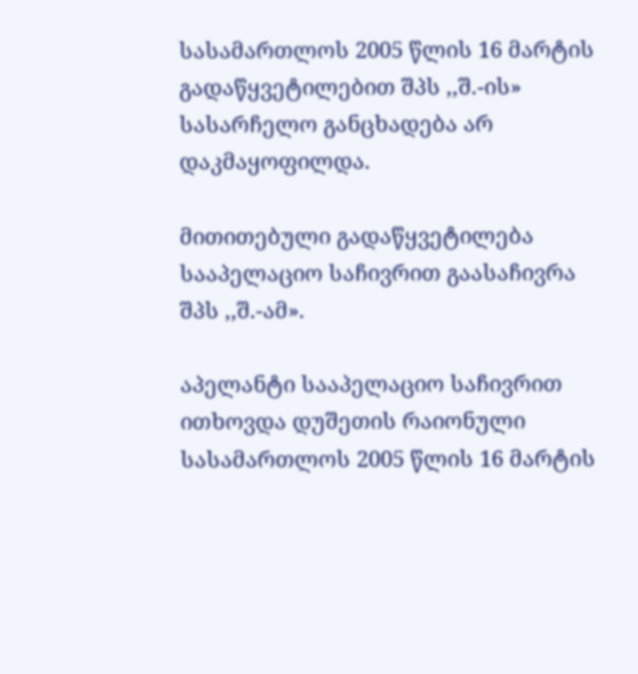სასამართლოს 2005 წლის 16 მარტის გადაწყვეტილებით შპს ,,შ.-ის» სასარჩელო განცხადება არ დაკმაყოფილდა.

მითითებული გადაწყვეტილება სააპელაციო საჩივრით გაასაჩივრა შპს ,,შ.-ამ».

აპელანტი სააპელაციო საჩივრით ითხოვდა დუშეთის რაიონული სასამართლოს 2005 წლის 16 მარტის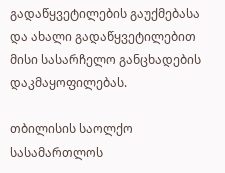გადაწყვეტილების გაუქმებასა და ახალი გადაწყვეტილებით მისი სასარჩელო განცხადების დაკმაყოფილებას.

თბილისის საოლქო სასამართლოს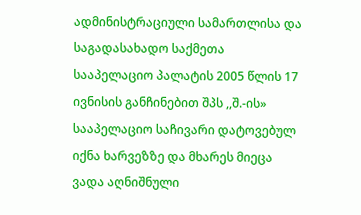ადმინისტრაციული სამართლისა და საგადასახადო საქმეთა სააპელაციო პალატის 2005 წლის 17 ივნისის განჩინებით შპს ,,შ.-ის» სააპელაციო საჩივარი დატოვებულ იქნა ხარვეზზე და მხარეს მიეცა ვადა აღნიშნული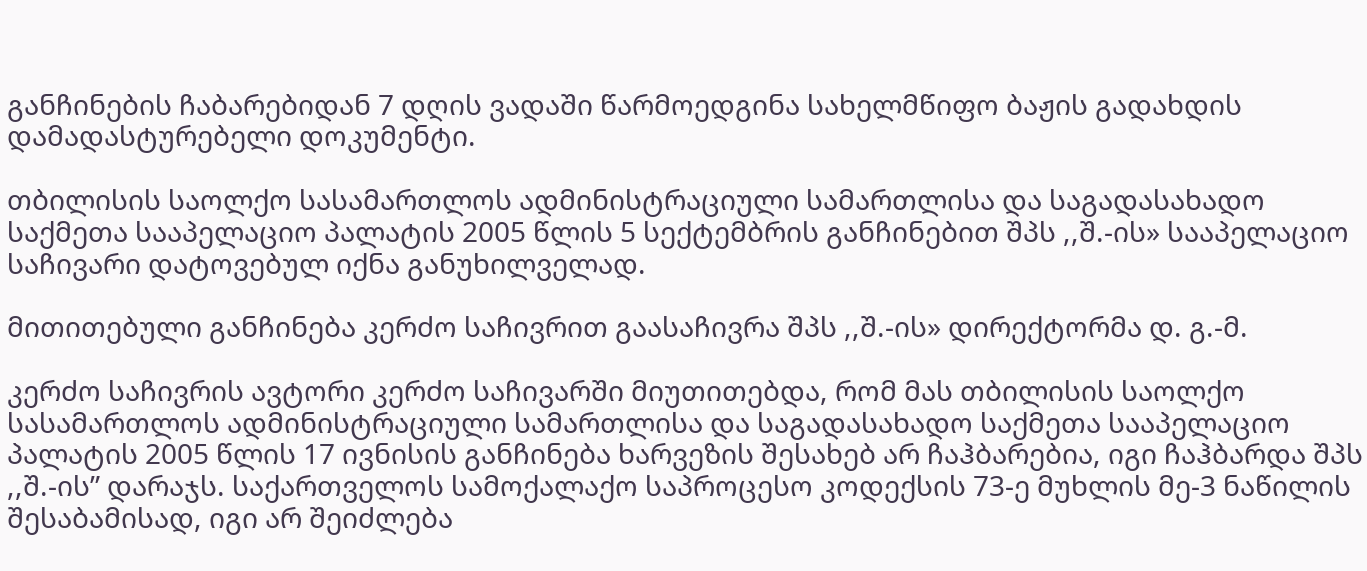განჩინების ჩაბარებიდან 7 დღის ვადაში წარმოედგინა სახელმწიფო ბაჟის გადახდის დამადასტურებელი დოკუმენტი.

თბილისის საოლქო სასამართლოს ადმინისტრაციული სამართლისა და საგადასახადო საქმეთა სააპელაციო პალატის 2005 წლის 5 სექტემბრის განჩინებით შპს ,,შ.-ის» სააპელაციო საჩივარი დატოვებულ იქნა განუხილველად.

მითითებული განჩინება კერძო საჩივრით გაასაჩივრა შპს ,,შ.-ის» დირექტორმა დ. გ.-მ.

კერძო საჩივრის ავტორი კერძო საჩივარში მიუთითებდა, რომ მას თბილისის საოლქო სასამართლოს ადმინისტრაციული სამართლისა და საგადასახადო საქმეთა სააპელაციო პალატის 2005 წლის 17 ივნისის განჩინება ხარვეზის შესახებ არ ჩაჰბარებია, იგი ჩაჰბარდა შპს ,,შ.-ის” დარაჯს. საქართველოს სამოქალაქო საპროცესო კოდექსის 73-ე მუხლის მე-3 ნაწილის შესაბამისად, იგი არ შეიძლება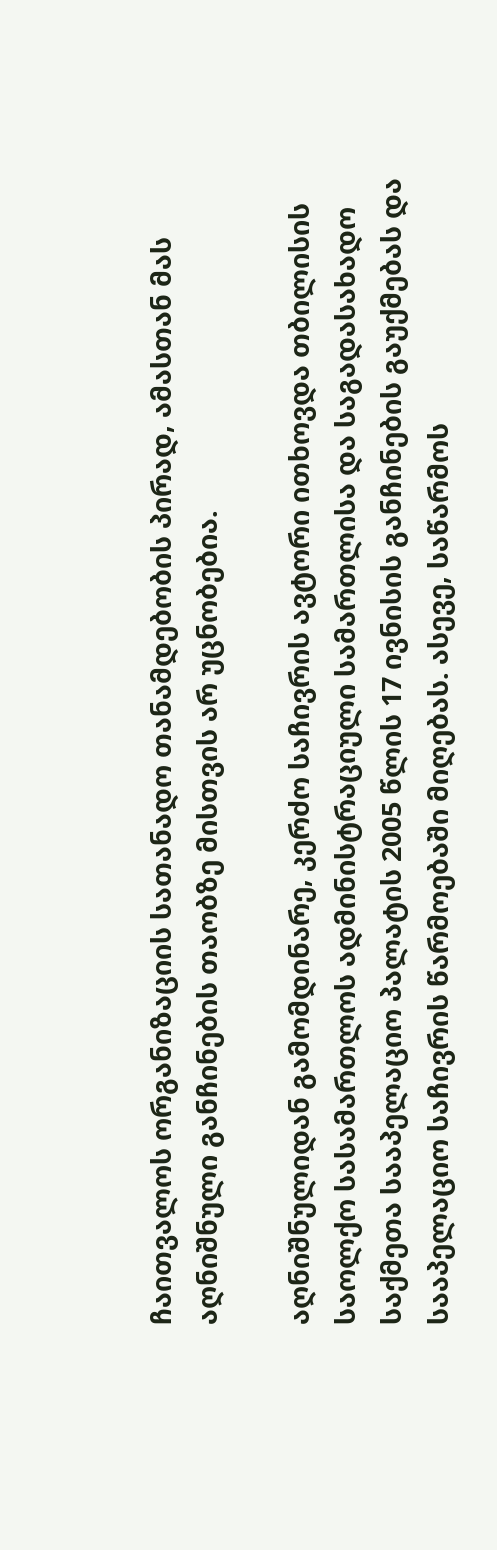ჩაითვალოს ორგანიზაციის სათანადო თანამდებობის პირად, ამასთან მას აღნიშნული განჩინების თაობზე მისთვის არ უცნობებია.

აღნიშნულიდან გამომდინარე, კერძო საჩივრის ავტორი ითხოვდა თბილისის საოლქო სასამართლოს ადმინისტრაციული სამართლისა და საგადასახადო საქმეთა სააპელაციო პალატის 2005 წლის 17 ივნისის განჩინების გაუქმებას და სააპელაციო საჩივრის წარმოებაში მიღებას. ასევე, საწარმოს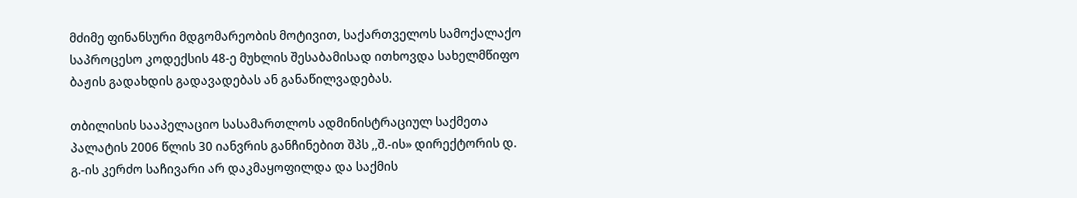მძიმე ფინანსური მდგომარეობის მოტივით, საქართველოს სამოქალაქო საპროცესო კოდექსის 48-ე მუხლის შესაბამისად ითხოვდა სახელმწიფო ბაჟის გადახდის გადავადებას ან განაწილვადებას.

თბილისის სააპელაციო სასამართლოს ადმინისტრაციულ საქმეთა პალატის 2006 წლის 30 იანვრის განჩინებით შპს ,,შ.-ის» დირექტორის დ. გ.-ის კერძო საჩივარი არ დაკმაყოფილდა და საქმის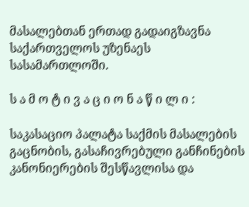მასალებთან ერთად გადაიგზავნა საქართველოს უზენაეს სასამართლოში.

ს ა მ ო ტ ი ვ ა ც ი ო ნ ა წ ი ლ ი :

საკასაციო პალატა საქმის მასალების გაცნობის, გასაჩივრებული განჩინების კანონიერების შესწავლისა და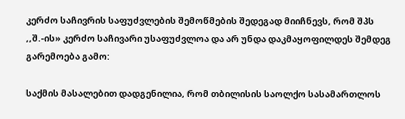კერძო საჩივრის საფუძვლების შემოწმების შედეგად მიიჩნევს, რომ შპს ,,შ.-ის» კერძო საჩივარი უსაფუძვლოა და არ უნდა დაკმაყოფილდეს შემდეგ გარემოება გამო:

საქმის მასალებით დადგენილია, რომ თბილისის საოლქო სასამართლოს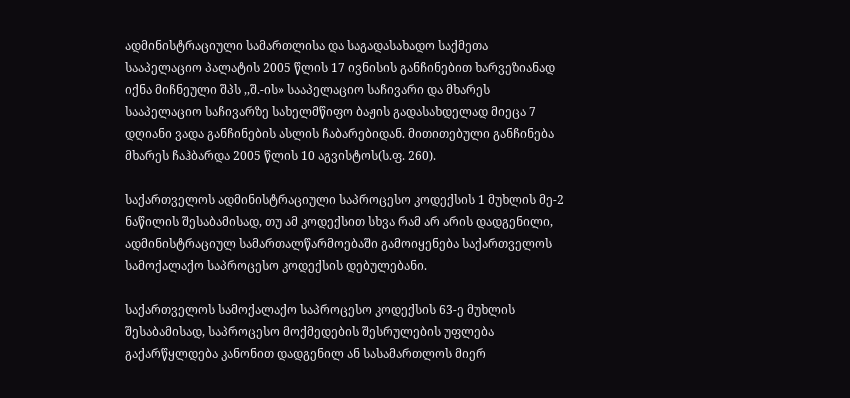ადმინისტრაციული სამართლისა და საგადასახადო საქმეთა სააპელაციო პალატის 2005 წლის 17 ივნისის განჩინებით ხარვეზიანად იქნა მიჩნეული შპს ,,შ.-ის» სააპელაციო საჩივარი და მხარეს სააპელაციო საჩივარზე სახელმწიფო ბაჟის გადასახდელად მიეცა 7 დღიანი ვადა განჩინების ასლის ჩაბარებიდან. მითითებული განჩინება მხარეს ჩაჰბარდა 2005 წლის 10 აგვისტოს(ს.ფ. 260).

საქართველოს ადმინისტრაციული საპროცესო კოდექსის 1 მუხლის მე-2 ნაწილის შესაბამისად, თუ ამ კოდექსით სხვა რამ არ არის დადგენილი, ადმინისტრაციულ სამართალწარმოებაში გამოიყენება საქართველოს სამოქალაქო საპროცესო კოდექსის დებულებანი.

საქართველოს სამოქალაქო საპროცესო კოდექსის 63-ე მუხლის შესაბამისად, საპროცესო მოქმედების შესრულების უფლება გაქარწყლდება კანონით დადგენილ ან სასამართლოს მიერ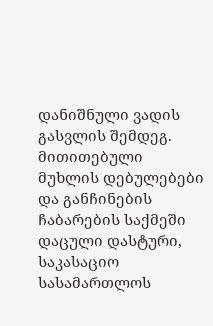დანიშნული ვადის გასვლის შემდეგ. მითითებული მუხლის დებულებები და განჩინების ჩაბარების საქმეში დაცული დასტური, საკასაციო სასამართლოს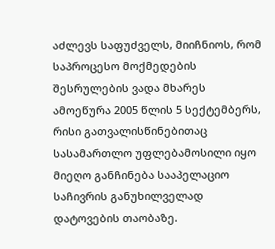აძლევს საფუძველს, მიიჩნიოს, რომ საპროცესო მოქმედების შესრულების ვადა მხარეს ამოეწურა 2005 წლის 5 სექტემბერს, რისი გათვალისწინებითაც სასამართლო უფლებამოსილი იყო მიეღო განჩინება სააპელაციო საჩივრის განუხილველად დატოვების თაობაზე.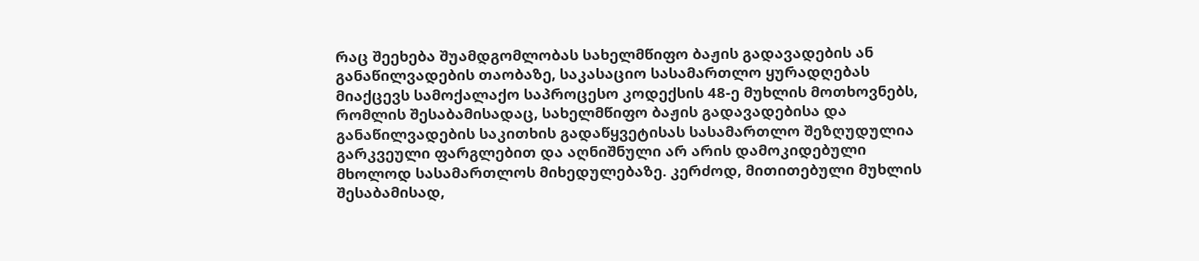რაც შეეხება შუამდგომლობას სახელმწიფო ბაჟის გადავადების ან განაწილვადების თაობაზე, საკასაციო სასამართლო ყურადღებას მიაქცევს სამოქალაქო საპროცესო კოდექსის 48-ე მუხლის მოთხოვნებს, რომლის შესაბამისადაც, სახელმწიფო ბაჟის გადავადებისა და განაწილვადების საკითხის გადაწყვეტისას სასამართლო შეზღუდულია გარკვეული ფარგლებით და აღნიშნული არ არის დამოკიდებული მხოლოდ სასამართლოს მიხედულებაზე. კერძოდ, მითითებული მუხლის შესაბამისად,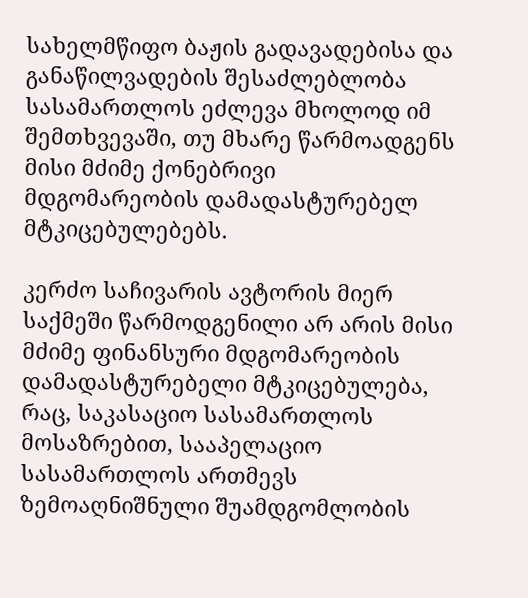სახელმწიფო ბაჟის გადავადებისა და განაწილვადების შესაძლებლობა სასამართლოს ეძლევა მხოლოდ იმ შემთხვევაში, თუ მხარე წარმოადგენს მისი მძიმე ქონებრივი მდგომარეობის დამადასტურებელ მტკიცებულებებს.

კერძო საჩივარის ავტორის მიერ საქმეში წარმოდგენილი არ არის მისი მძიმე ფინანსური მდგომარეობის დამადასტურებელი მტკიცებულება, რაც, საკასაციო სასამართლოს მოსაზრებით, სააპელაციო სასამართლოს ართმევს ზემოაღნიშნული შუამდგომლობის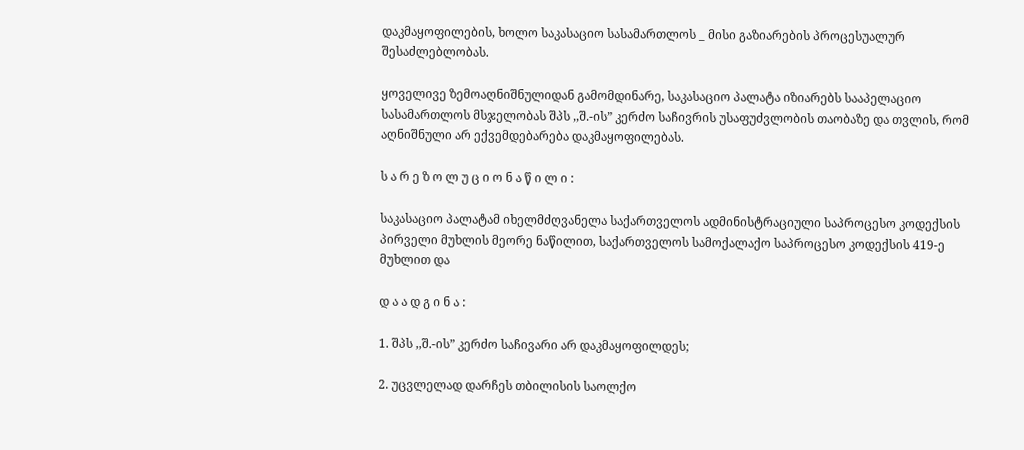დაკმაყოფილების, ხოლო საკასაციო სასამართლოს _ მისი გაზიარების პროცესუალურ შესაძლებლობას.

ყოველივე ზემოაღნიშნულიდან გამომდინარე, საკასაციო პალატა იზიარებს სააპელაციო სასამართლოს მსჯელობას შპს ,,შ.-ის” კერძო საჩივრის უსაფუძვლობის თაობაზე და თვლის, რომ აღნიშნული არ ექვემდებარება დაკმაყოფილებას.

ს ა რ ე ზ ო ლ უ ც ი ო ნ ა წ ი ლ ი :

საკასაციო პალატამ იხელმძღვანელა საქართველოს ადმინისტრაციული საპროცესო კოდექსის პირველი მუხლის მეორე ნაწილით, საქართველოს სამოქალაქო საპროცესო კოდექსის 419-ე მუხლით და

დ ა ა დ გ ი ნ ა :

1. შპს ,,შ.-ის” კერძო საჩივარი არ დაკმაყოფილდეს;

2. უცვლელად დარჩეს თბილისის საოლქო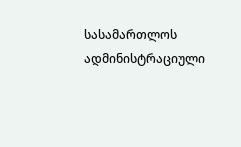სასამართლოს ადმინისტრაციული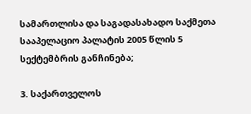სამართლისა და საგადასახადო საქმეთა სააპელაციო პალატის 2005 წლის 5 სექტემბრის განჩინება;

3. საქართველოს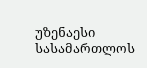უზენაესი სასამართლოს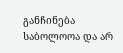განჩინება საბოლოოა და არ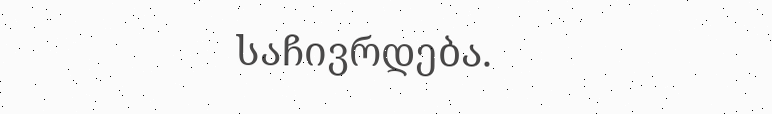საჩივრდება.